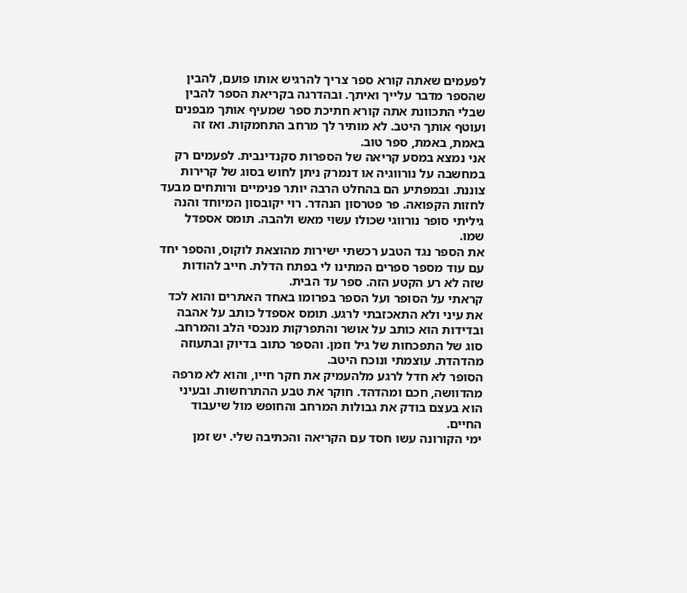לפעמים שאתה קורא ספר צריך להרגיש אותו פועם, להבין שהספר מדבר עלייך ואיתך. ובהדרגה בקריאת הספר להבין שבלי התכוונת אתה קורא חתיכת ספר שמעיף אותך מבפנים ועוטף אותך היטב. לא מותיר לך מרחב התחמקות. ואז זה באמת, באמת, ספר טוב.
אני נמצא במסע קריאה של הספרות סקנדינבית. לפעמים רק במחשבה על נורווגיה או דנמרק ניתן לחוש בסוג של קרירות צוננת. ובמפתיע הם בהחלט הרבה יותר פנימיים ורותחים מבעד לחזות הקפואה. פר פטרסון הנהדר. רוי יקובסון המיוחד והנה גיליתי סופר נורווגי שכולו עשוי מאש ולהבה. תומס אספדל שמו.
את הספר נגד הטבע רכשתי ישירות מהוצאת לוקוס, והספר יחד עם עוד מספר ספרים המתינו לי בפתח הדלת. חייב להודות שזה לא רע הקטע הזה. ספר עד הבית.
קראתי על הסופר ועל הספר בפרומו באחד האתרים והוא לכד את עיני ולא התאכזבתי לרגע. תומס אספדל כותב על אהבה ובדידות הוא כותב על אושר והתפרקות מנכסי הלב והמרחב. סוג של התפכחות של גיל וזמן. והספר כתוב בדיוק ובתעוזה מהדהדת. עוצמתי ונוכח היטב.
הסופר לא חדל לרגע מלהעמיק את חקר חייו, והוא לא מרפה מהדוושה, חכם ומהדהד. חוקר את טבע ההתרחשות. ובעיני הוא בעצם בודק את גבולות המרחב והחופש מול שיעבוד החיים.
ימי הקורונה עשו חסד עם הקריאה והכתיבה שלי. יש זמן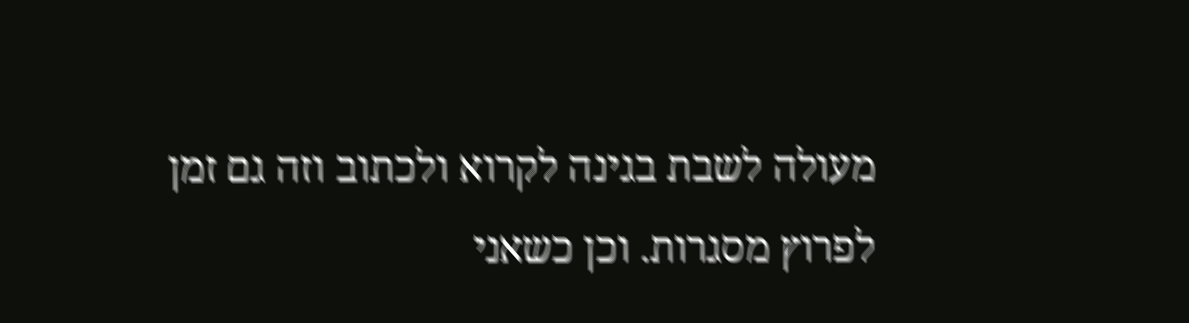מעולה לשבת בגינה לקרוא ולכתוב וזה גם זמן לפרוץ מסגרות. וכן כשאני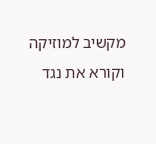מקשיב למוזיקה וקורא את נגד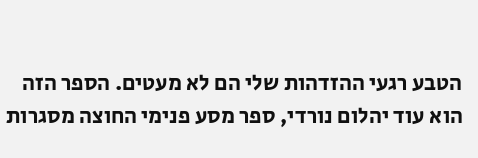הטבע רגעי ההזדהות שלי הם לא מעטים. הספר הזה הוא עוד יהלום נורדי, ספר מסע פנימי החוצה מסגרות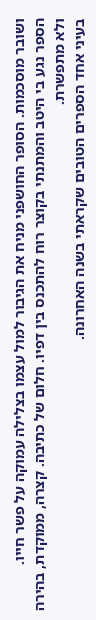ושובר מוסכמות. הסופר החושפני מניח את הגיבור למול עצמו בצלילה עמוקה על פשר חייו.
הספר נגע בי היטב והמתנתי בקוצר רוח להתכנס בין דפיו. חלום של כתיבה. קצרה, ממוקדת, בהירה ולא מתפשרת.
בעיני אחד הספרים הטובים שקראתי בשנה האחרונה.